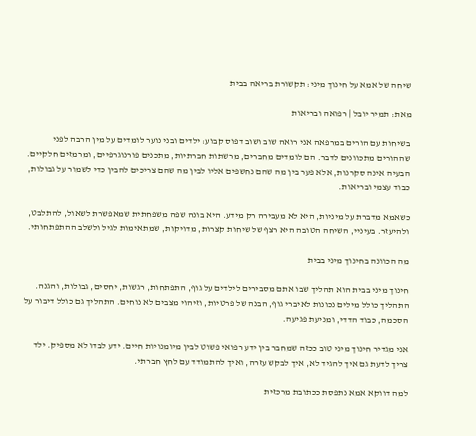שיחה של אמא על חינוך מיני: תקשורת בריאה בבית

מאת: תמיר יובל | רפואה ובריאות

בשיחות עם הורים במרפאה אני רואה שוב ושוב דפוס קבוע: ילדים ובני נוער לומדים על מין הרבה לפני שההורים מתכוונים לדבר. הם לומדים מחברים, מרשתות חברתיות, מתכנים פורנוגרפיים, ומרמזים חלקיים. הבעיה אינה סקרנות, אלא פער בין מה שהם נחשפים אליו לבין מה שהם צריכים להבין כדי לשמור על גבולות, כבוד עצמי ובריאות.

כשאמא מדברת על מיניות, היא לא מעבירה רק מידע. היא בונה שפה משפחתית שמאפשרת לשאול, להתלבט, ולהיעזר. בעיניי, השיחה הטובה היא רצף של שיחות קצרות, מדויקות, שמתאימות לגיל ולשלב ההתפתחותי.

מה הכוונה בחינוך מיני בבית

חינוך מיני בבית הוא תהליך שבו אתם מסבירים לילדים על גוף, התפתחות, רגשות, יחסים, גבולות, והגנה. התהליך כולל מילים נכונות לאיברי גוף, הבנה של פרטיות, וזיהוי מצבים לא נוחים. התהליך גם כולל דיבור על הסכמה, כבוד הדדי, ומניעת פגיעה.

אני מגדיר חינוך מיני טוב ככזה שמחבר בין ידע רפואי פשוט לבין מיומנויות חיים. ידע לבדו לא מספיק. ילד צריך לדעת גם איך להגיד לא, איך לבקש עזרה, ואיך להתמודד עם לחץ חברתי.

למה דווקא אמא נתפסת ככתובת מרכזית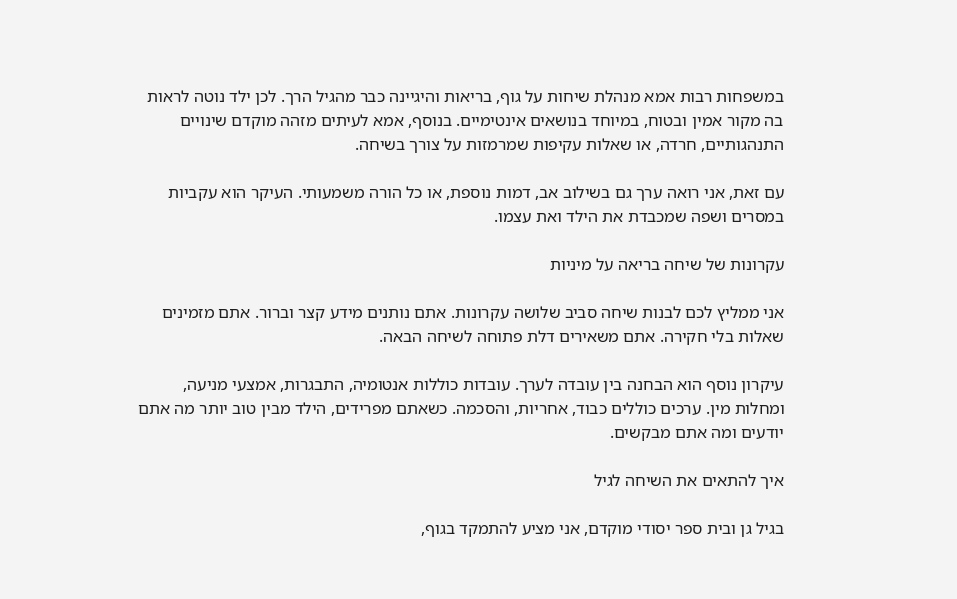במשפחות רבות אמא מנהלת שיחות על גוף, בריאות והיגיינה כבר מהגיל הרך. לכן ילד נוטה לראות בה מקור אמין ובטוח, במיוחד בנושאים אינטימיים. בנוסף, אמא לעיתים מזהה מוקדם שינויים התנהגותיים, חרדה, או שאלות עקיפות שמרמזות על צורך בשיחה.

עם זאת, אני רואה ערך גם בשילוב אב, דמות נוספת, או כל הורה משמעותי. העיקר הוא עקביות במסרים ושפה שמכבדת את הילד ואת עצמו.

עקרונות של שיחה בריאה על מיניות

אני ממליץ לכם לבנות שיחה סביב שלושה עקרונות. אתם נותנים מידע קצר וברור. אתם מזמינים שאלות בלי חקירה. אתם משאירים דלת פתוחה לשיחה הבאה.

עיקרון נוסף הוא הבחנה בין עובדה לערך. עובדות כוללות אנטומיה, התבגרות, אמצעי מניעה, ומחלות מין. ערכים כוללים כבוד, אחריות, והסכמה. כשאתם מפרידים, הילד מבין טוב יותר מה אתם יודעים ומה אתם מבקשים.

איך להתאים את השיחה לגיל

בגיל גן ובית ספר יסודי מוקדם, אני מציע להתמקד בגוף,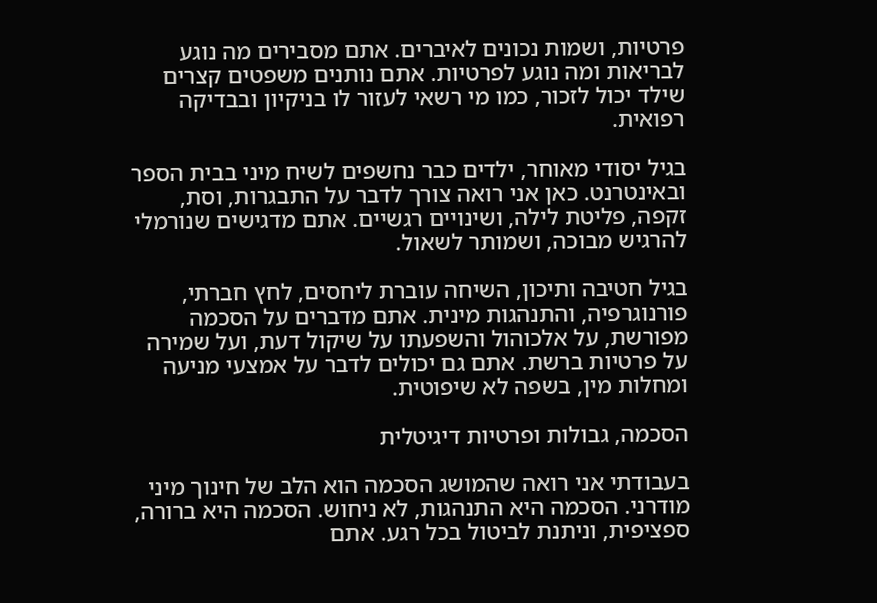פרטיות, ושמות נכונים לאיברים. אתם מסבירים מה נוגע לבריאות ומה נוגע לפרטיות. אתם נותנים משפטים קצרים שילד יכול לזכור, כמו מי רשאי לעזור לו בניקיון ובבדיקה רפואית.

בגיל יסודי מאוחר, ילדים כבר נחשפים לשיח מיני בבית הספר ובאינטרנט. כאן אני רואה צורך לדבר על התבגרות, וסת, זקפה, פליטת לילה, ושינויים רגשיים. אתם מדגישים שנורמלי להרגיש מבוכה, ושמותר לשאול.

בגיל חטיבה ותיכון, השיחה עוברת ליחסים, לחץ חברתי, פורנוגרפיה, והתנהגות מינית. אתם מדברים על הסכמה מפורשת, על אלכוהול והשפעתו על שיקול דעת, ועל שמירה על פרטיות ברשת. אתם גם יכולים לדבר על אמצעי מניעה ומחלות מין, בשפה לא שיפוטית.

הסכמה, גבולות ופרטיות דיגיטלית

בעבודתי אני רואה שהמושג הסכמה הוא הלב של חינוך מיני מודרני. הסכמה היא התנהגות, לא ניחוש. הסכמה היא ברורה, ספציפית, וניתנת לביטול בכל רגע. אתם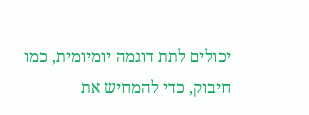יכולים לתת דוגמה יומיומית, כמו חיבוק, כדי להמחיש את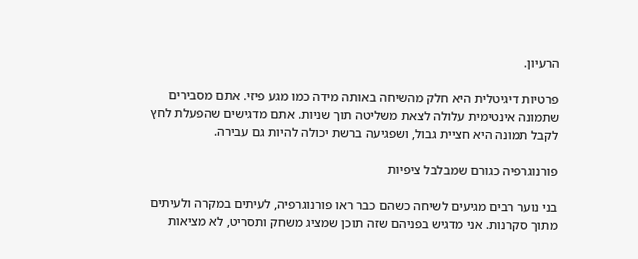הרעיון.

פרטיות דיגיטלית היא חלק מהשיחה באותה מידה כמו מגע פיזי. אתם מסבירים שתמונה אינטימית עלולה לצאת משליטה תוך שניות. אתם מדגישים שהפעלת לחץ לקבל תמונה היא חציית גבול, ושפגיעה ברשת יכולה להיות גם עבירה.

פורנוגרפיה כגורם שמבלבל ציפיות

בני נוער רבים מגיעים לשיחה כשהם כבר ראו פורנוגרפיה, לעיתים במקרה ולעיתים מתוך סקרנות. אני מדגיש בפניהם שזה תוכן שמציג משחק ותסריט, לא מציאות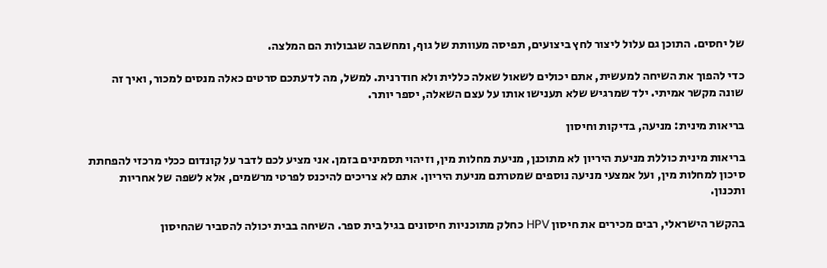של יחסים. התוכן גם עלול ליצור לחץ ביצועים, תפיסה מעוותת של גוף, ומחשבה שגבולות הם המלצה.

כדי להפוך את השיחה למעשית, אתם יכולים לשאול שאלה כללית ולא חודרנית. למשל, מה לדעתכם סרטים כאלה מנסים למכור, ואיך זה שונה מקשר אמיתי. ילד שמרגיש שלא תענישו אותו על עצם השאלה, יספר יותר.

בריאות מינית: מניעה, בדיקות וחיסון

בריאות מינית כוללת מניעת היריון לא מתוכנן, מניעת מחלות מין, וזיהוי תסמינים בזמן. אני מציע לכם לדבר על קונדום ככלי מרכזי להפחתת סיכון למחלות מין, ועל אמצעי מניעה נוספים שמטרתם מניעת היריון. אתם לא צריכים להיכנס לפרטי מרשמים, אלא לשפה של אחריות ותכנון.

בהקשר הישראלי, רבים מכירים את חיסון HPV כחלק מתוכניות חיסונים בגיל בית ספר. השיחה בבית יכולה להסביר שהחיסון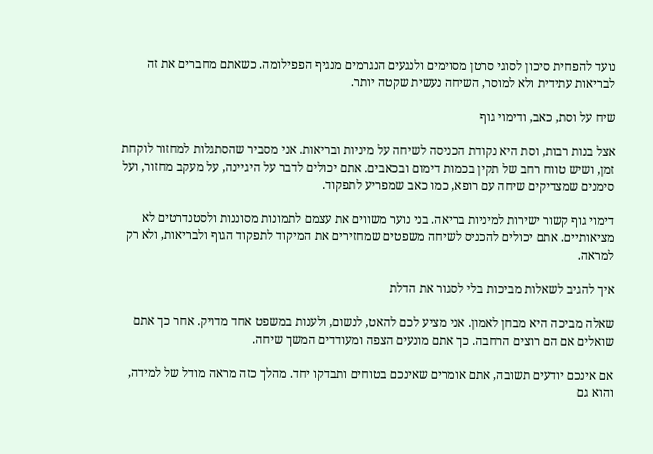נועד להפחית סיכון לסוגי סרטן מסוימים ולנגעים הנגרמים מנגיף הפפילומה. כשאתם מחברים את זה לבריאות עתידית ולא למוסר, השיחה נעשית שקטה יותר.

שיח על וסת, כאב, ודימוי גוף

אצל בנות רבות, וסת היא נקודת הכניסה לשיחה על מיניות ובריאות. אני מסביר שהסתגלות למחזור לוקחת זמן, ושיש טווח רחב של תקין בכמות דימום ובכאבים. אתם יכולים לדבר על היגיינה, על מעקב מחזור, ועל סימנים שמצדיקים שיחה עם רופא, כמו כאב שמפריע לתפקוד.

דימוי גוף קשור ישירות למיניות בריאה. בני נוער משווים את עצמם לתמונות מסוננות ולסטנדרטים לא מציאותיים. אתם יכולים להכניס לשיחה משפטים שמחזירים את המיקוד לתפקוד הגוף ולבריאות, ולא רק למראה.

איך להגיב לשאלות מביכות בלי לסגור את הדלת

שאלה מביכה היא מבחן לאמון. אני מציע לכם להאט, לנשום, ולענות במשפט אחד מדויק. אחר כך אתם שואלים אם הם רוצים הרחבה. כך אתם מונעים הצפה ומעודדים המשך שיחה.

אם אינכם יודעים תשובה, אתם אומרים שאינכם בטוחים ותבדקו יחד. מהלך כזה מראה מודל של למידה, והוא גם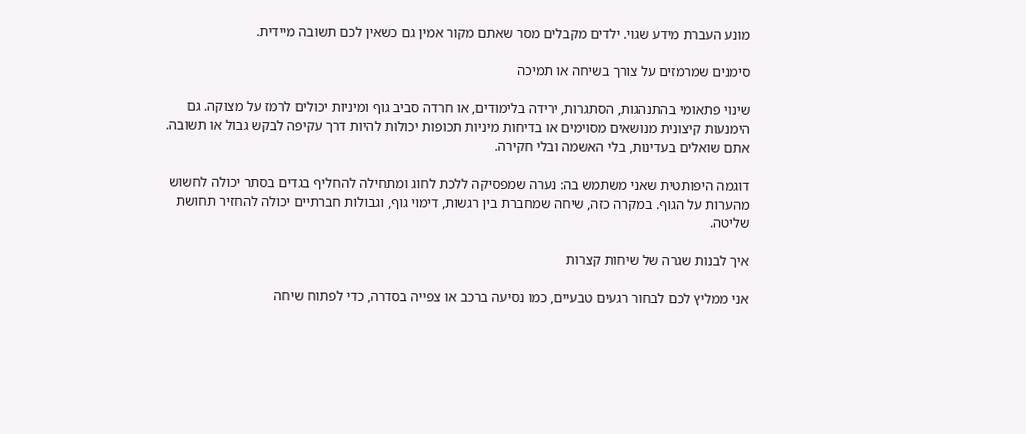מונע העברת מידע שגוי. ילדים מקבלים מסר שאתם מקור אמין גם כשאין לכם תשובה מיידית.

סימנים שמרמזים על צורך בשיחה או תמיכה

שינוי פתאומי בהתנהגות, הסתגרות, ירידה בלימודים, או חרדה סביב גוף ומיניות יכולים לרמז על מצוקה. גם הימנעות קיצונית מנושאים מסוימים או בדיחות מיניות תכופות יכולות להיות דרך עקיפה לבקש גבול או תשובה. אתם שואלים בעדינות, בלי האשמה ובלי חקירה.

דוגמה היפותטית שאני משתמש בה: נערה שמפסיקה ללכת לחוג ומתחילה להחליף בגדים בסתר יכולה לחשוש מהערות על הגוף. במקרה כזה, שיחה שמחברת בין רגשות, דימוי גוף, וגבולות חברתיים יכולה להחזיר תחושת שליטה.

איך לבנות שגרה של שיחות קצרות

אני ממליץ לכם לבחור רגעים טבעיים, כמו נסיעה ברכב או צפייה בסדרה, כדי לפתוח שיחה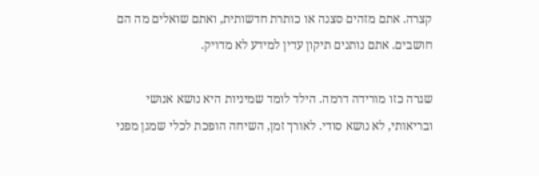קצרה. אתם מזהים סצנה או כותרת חדשותית, ואתם שואלים מה הם חושבים. אתם נותנים תיקון עדין למידע לא מדויק.

שגרה כזו מורידה דרמה. הילד לומד שמיניות היא נושא אנושי ובריאותי, לא נושא סודי. לאורך זמן, השיחה הופכת לכלי שמגן מפני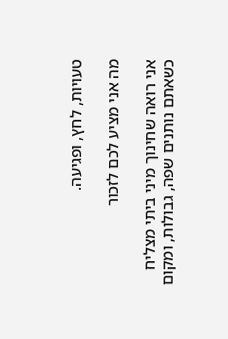טעויות, לחץ, ופגיעה.

מה אני מציע לכם לזכור

אני רואה שחינוך מיני ביתי מצליח כשאתם נותנים שפה, גבולות, ומקום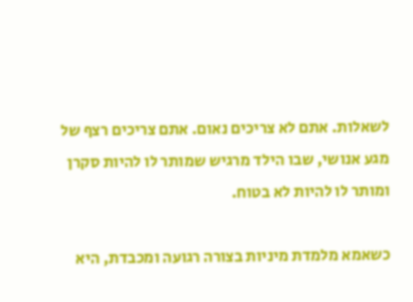לשאלות. אתם לא צריכים נאום. אתם צריכים רצף של מגע אנושי, שבו הילד מרגיש שמותר לו להיות סקרן ומותר לו להיות לא בטוח.

כשאמא מלמדת מיניות בצורה רגועה ומכבדת, היא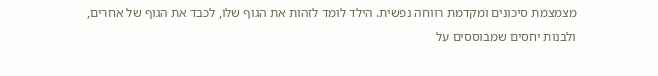מצמצמת סיכונים ומקדמת רווחה נפשית. הילד לומד לזהות את הגוף שלו, לכבד את הגוף של אחרים, ולבנות יחסים שמבוססים על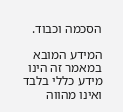הסכמה וכבוד.

המידע המובא במאמר זה הינו מידע כללי בלבד ואינו מהווה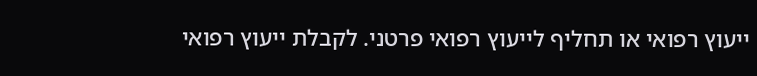ייעוץ רפואי או תחליף לייעוץ רפואי פרטני. לקבלת ייעוץ רפואי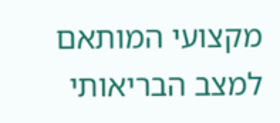מקצועי המותאם למצב הבריאותי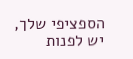הספציפי שלך, יש לפנות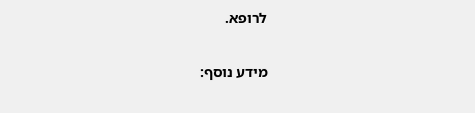לרופא.

מידע נוסף: